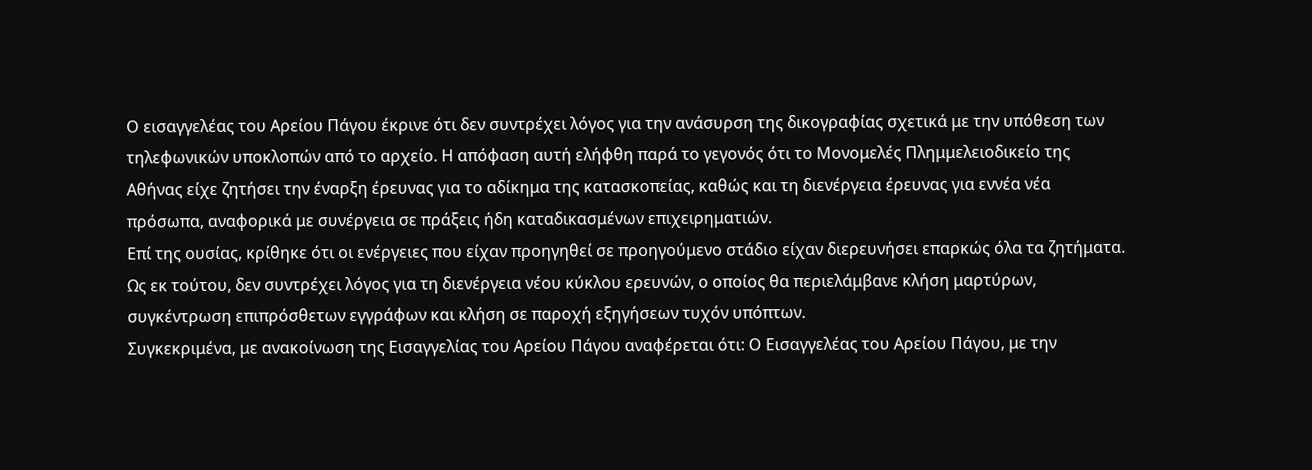Ο εισαγγελέας του Αρείου Πάγου έκρινε ότι δεν συντρέχει λόγος για την ανάσυρση της δικογραφίας σχετικά με την υπόθεση των τηλεφωνικών υποκλοπών από το αρχείο. Η απόφαση αυτή ελήφθη παρά το γεγονός ότι το Μονομελές Πλημμελειοδικείο της Αθήνας είχε ζητήσει την έναρξη έρευνας για το αδίκημα της κατασκοπείας, καθώς και τη διενέργεια έρευνας για εννέα νέα πρόσωπα, αναφορικά με συνέργεια σε πράξεις ήδη καταδικασμένων επιχειρηματιών.
Επί της ουσίας, κρίθηκε ότι οι ενέργειες που είχαν προηγηθεί σε προηγούμενο στάδιο είχαν διερευνήσει επαρκώς όλα τα ζητήματα. Ως εκ τούτου, δεν συντρέχει λόγος για τη διενέργεια νέου κύκλου ερευνών, ο οποίος θα περιελάμβανε κλήση μαρτύρων, συγκέντρωση επιπρόσθετων εγγράφων και κλήση σε παροχή εξηγήσεων τυχόν υπόπτων.
Συγκεκριμένα, με ανακοίνωση της Εισαγγελίας του Αρείου Πάγου αναφέρεται ότι: Ο Εισαγγελέας του Αρείου Πάγου, με την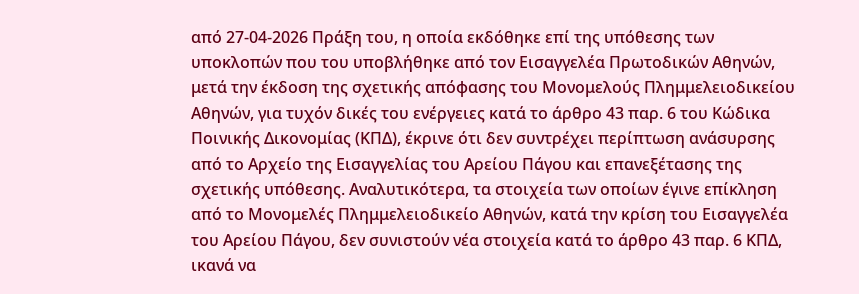από 27-04-2026 Πράξη του, η οποία εκδόθηκε επί της υπόθεσης των υποκλοπών που του υποβλήθηκε από τον Εισαγγελέα Πρωτοδικών Αθηνών, μετά την έκδοση της σχετικής απόφασης του Μονομελούς Πλημμελειοδικείου Αθηνών, για τυχόν δικές του ενέργειες κατά το άρθρο 43 παρ. 6 του Κώδικα Ποινικής Δικονομίας (ΚΠΔ), έκρινε ότι δεν συντρέχει περίπτωση ανάσυρσης από το Αρχείο της Εισαγγελίας του Αρείου Πάγου και επανεξέτασης της σχετικής υπόθεσης. Αναλυτικότερα, τα στοιχεία των οποίων έγινε επίκληση από το Μονομελές Πλημμελειοδικείο Αθηνών, κατά την κρίση του Εισαγγελέα του Αρείου Πάγου, δεν συνιστούν νέα στοιχεία κατά το άρθρο 43 παρ. 6 ΚΠΔ, ικανά να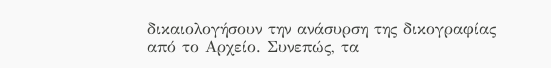δικαιολογήσουν την ανάσυρση της δικογραφίας από το Αρχείο. Συνεπώς, τα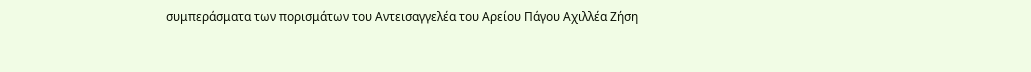συμπεράσματα των πορισμάτων του Αντεισαγγελέα του Αρείου Πάγου Αχιλλέα Ζήση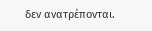δεν ανατρέπονται.